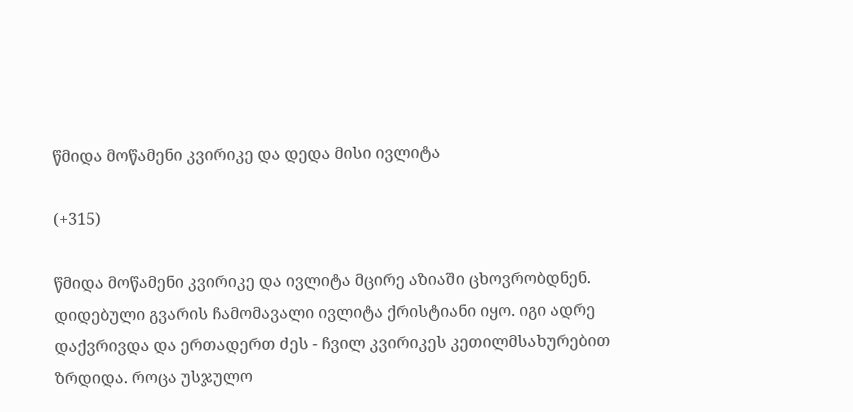წმიდა მოწამენი კვირიკე და დედა მისი ივლიტა

(+315)

წმიდა მოწამენი კვირიკე და ივლიტა მცირე აზიაში ცხოვრობდნენ. დიდებული გვარის ჩამომავალი ივლიტა ქრისტიანი იყო. იგი ადრე დაქვრივდა და ერთადერთ ძეს - ჩვილ კვირიკეს კეთილმსახურებით ზრდიდა. როცა უსჯულო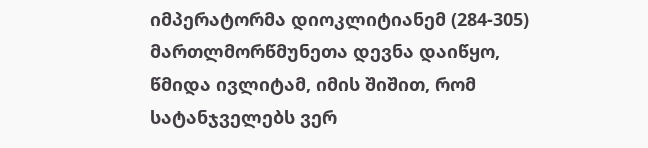იმპერატორმა დიოკლიტიანემ (284-305) მართლმორწმუნეთა დევნა დაიწყო, წმიდა ივლიტამ, იმის შიშით, რომ სატანჯველებს ვერ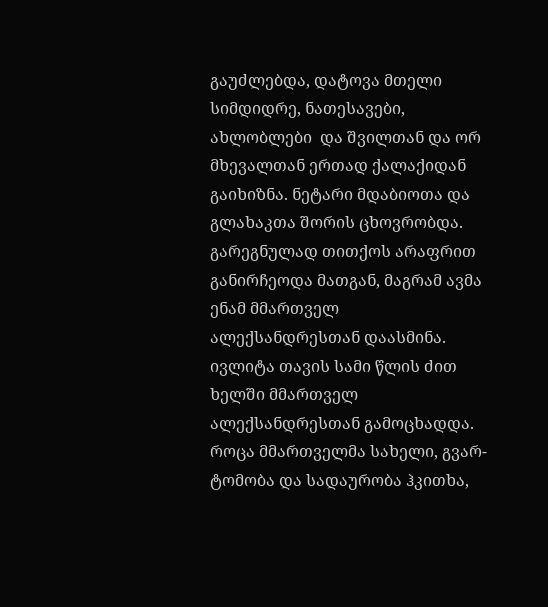გაუძლებდა, დატოვა მთელი სიმდიდრე, ნათესავები, ახლობლები  და შვილთან და ორ მხევალთან ერთად ქალაქიდან გაიხიზნა. ნეტარი მდაბიოთა და გლახაკთა შორის ცხოვრობდა. გარეგნულად თითქოს არაფრით განირჩეოდა მათგან, მაგრამ ავმა ენამ მმართველ ალექსანდრესთან დაასმინა. ივლიტა თავის სამი წლის ძით ხელში მმართველ ალექსანდრესთან გამოცხადდა. როცა მმართველმა სახელი, გვარ-ტომობა და სადაურობა ჰკითხა,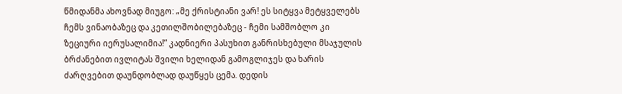წმიდანმა ახოვნად მიუგო: „მე ქრისტიანი ვარ! ეს სიტყვა მეტყველებს ჩემს ვინაობაზეც და კეთილშობილებაზეც - ჩემი სამშობლო კი ზეციური იერუსალიმია!“ კადნიერი პასუხით განრისხებული მსაჯულის ბრძანებით ივლიტას შვილი ხელიდან გამოგლიჯეს და ხარის ძარღვებით დაუნდობლად დაუწყეს ცემა. დედის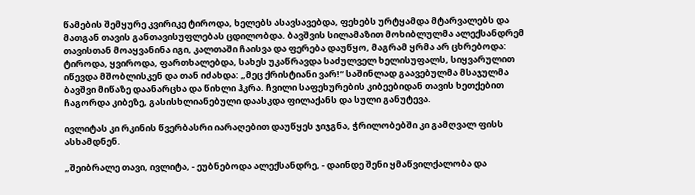წამების შემყურე კვირიკე ტიროდა, ხელებს ასავსავებდა, ფეხებს ურტყამდა მტარვალებს და მათგან თავის განთავისუფლებას ცდილობდა. ბავშვის სილამაზით მოხიბლულმა ალექსანდრემ თავისთან მოაყვანინა იგი, კალთაში ჩაისვა და ფერება დაუწყო, მაგრამ ყრმა არ ცხრებოდა: ტიროდა, ყვიროდა, ფართხალებდა, სახეს უკაწრავდა საძულველ ხელისუფალს, სიყვარულით იწევდა მშობლისკენ და თან იძახდა: „მეც ქრისტიანი ვარ!“ საშინლად გაავებულმა მსაჯულმა ბავშვი მიწაზე დაანარცხა და წიხლი ჰკრა. ჩვილი საფეხურების კიბეებიდან თავის ხეთქებით ჩაგორდა კიბეზე, გასისხლიანებული დაასკდა ფილაქანს და სული განუტევა.

ივლიტას კი რკინის წვერბასრი იარაღებით დაუწყეს ჯიჯგნა, ჭრილობებში კი გამღვალ ფისს ასხამდნენ.

„შეიბრალე თავი, ივლიტა, - ეუბნებოდა ალექსანდრე, - დაინდე შენი ყმაწვილქალობა და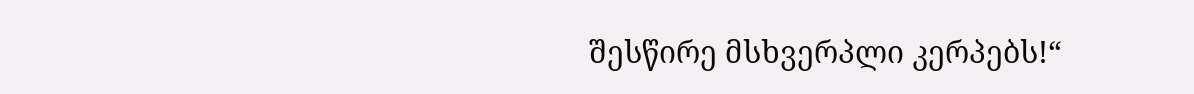შესწირე მსხვერპლი კერპებს!“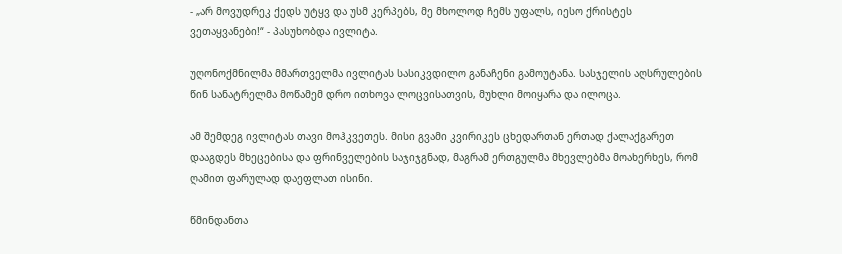- „არ მოვუდრეკ ქედს უტყვ და უსმ კერპებს, მე მხოლოდ ჩემს უფალს, იესო ქრისტეს  ვეთაყვანები!“ - პასუხობდა ივლიტა.

უღონოქმნილმა მმართველმა ივლიტას სასიკვდილო განაჩენი გამოუტანა. სასჯელის აღსრულების წინ სანატრელმა მოწამემ დრო ითხოვა ლოცვისათვის, მუხლი მოიყარა და ილოცა.

ამ შემდეგ ივლიტას თავი მოჰკვეთეს. მისი გვამი კვირიკეს ცხედართან ერთად ქალაქგარეთ დააგდეს მხეცებისა და ფრინველების საჯიჯგნად, მაგრამ ერთგულმა მხევლებმა მოახერხეს, რომ ღამით ფარულად დაეფლათ ისინი.

წმინდანთა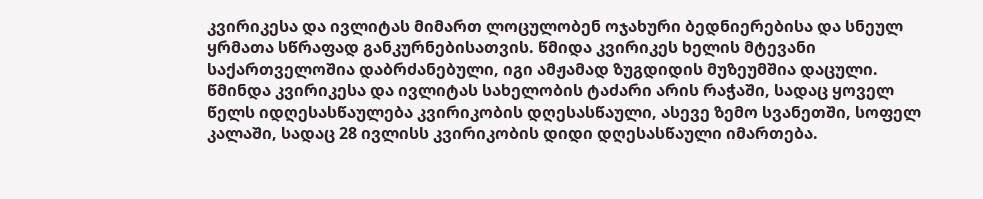კვირიკესა და ივლიტას მიმართ ლოცულობენ ოჯახური ბედნიერებისა და სნეულ ყრმათა სწრაფად განკურნებისათვის. წმიდა კვირიკეს ხელის მტევანი საქართველოშია დაბრძანებული, იგი ამჟამად ზუგდიდის მუზეუმშია დაცული. წმინდა კვირიკესა და ივლიტას სახელობის ტაძარი არის რაჭაში, სადაც ყოველ წელს იდღესასწაულება კვირიკობის დღესასწაული, ასევე ზემო სვანეთში, სოფელ კალაში, სადაც 28 ივლისს კვირიკობის დიდი დღესასწაული იმართება.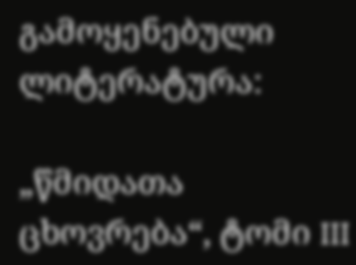გამოყენებული ლიტერატურა:

„წმიდათა ცხოვრება“, ტომი III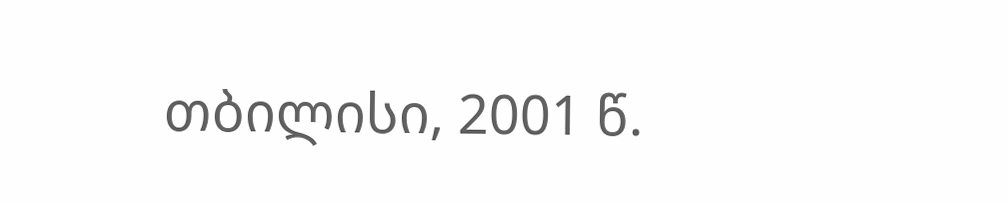თბილისი, 2001 წ.